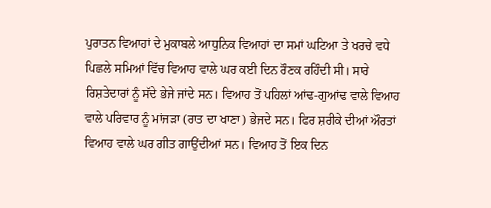ਪੁਰਾਤਨ ਵਿਆਹਾਂ ਦੇ ਮੁਕਾਬਲੇ ਆਧੁਨਿਕ ਵਿਆਹਾਂ ਦਾ ਸਮਾਂ ਘਟਿਆ ਤੇ ਖਰਚੇ ਵਧੇ
ਪਿਛਲੇ ਸਮਿਆਂ ਵਿੱਚ ਵਿਆਹ ਵਾਲੇ ਘਰ ਕਈ ਦਿਨ ਰੌਣਕ ਰਹਿੰਦੀ ਸੀ। ਸਾਰੇ ਰਿਸ਼ਤੇਦਾਰਾਂ ਨੂੰ ਸੱਦੇ ਭੇਜੇ ਜਾਂਦੇ ਸਨ। ਵਿਆਹ ਤੋਂ ਪਹਿਲਾਂ ਆਂਢ-ਗੁਆਂਢ ਵਾਲੇ ਵਿਆਹ ਵਾਲੇ ਪਰਿਵਾਰ ਨੂੰ ਮਾਂਜੜਾ (ਰਾਤ ਦਾ ਖਾਣਾ) ਭੇਜਦੇ ਸਨ। ਫਿਰ ਸ਼ਰੀਕੇ ਦੀਆਂ ਔਰਤਾਂ ਵਿਆਹ ਵਾਲੇ ਘਰ ਗੀਤ ਗਾਉਂਦੀਆਂ ਸਨ। ਵਿਆਹ ਤੋਂ ਇਕ ਦਿਨ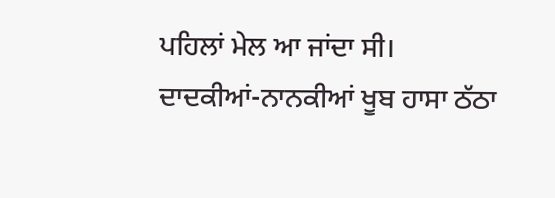ਪਹਿਲਾਂ ਮੇਲ ਆ ਜਾਂਦਾ ਸੀ।
ਦਾਦਕੀਆਂ-ਨਾਨਕੀਆਂ ਖੂਬ ਹਾਸਾ ਠੱਠਾ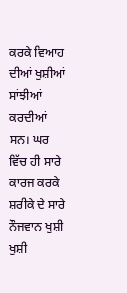ਕਰਕੇ ਵਿਆਹ ਦੀਆਂ ਖੁਸ਼ੀਆਂ ਸਾਂਝੀਆਂ ਕਰਦੀਆਂ ਸਨ। ਘਰ ਵਿੱਚ ਹੀ ਸਾਰੇ ਕਾਰਜ ਕਰਕੇ ਸ਼ਰੀਕੇ ਦੇ ਸਾਰੇ ਨੌਜਵਾਨ ਖੁਸ਼ੀ ਖੁਸ਼ੀ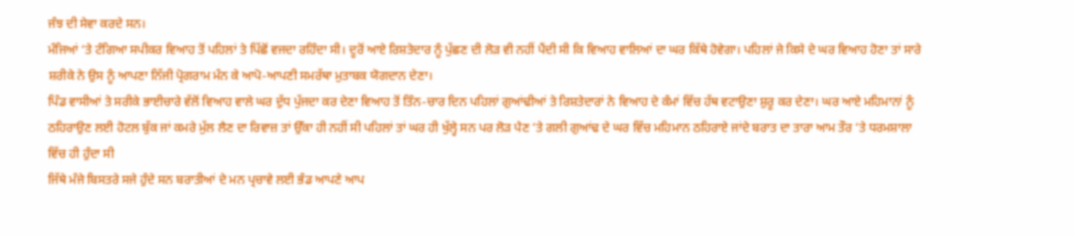ਜੰਝ ਦੀ ਸੇਵਾ ਕਰਦੇ ਸਨ।
ਮੰਜਿਆਂ ‘ਤੇ ਟੰਗਿਆ ਸਪੀਕਰ ਵਿਆਹ ਤੋਂ ਪਹਿਲਾਂ ਤੇ ਪਿੱਛੋਂ ਵਜਦਾ ਰਹਿੰਦਾ ਸੀ। ਦੂਰੋਂ ਆਏ ਰਿਸ਼ਤੇਦਾਰ ਨੂੰ ਪੁੱਛਣ ਦੀ ਲੋੜ ਵੀ ਨਹੀਂ ਪੈਂਦੀ ਸੀ ਕਿ ਵਿਆਹ ਵਾਲਿਆਂ ਦਾ ਘਰ ਕਿੱਥੇ ਹੋਵੇਗਾ। ਪਹਿਲਾਂ ਜੇ ਕਿਸੇ ਦੇ ਘਰ ਵਿਆਹ ਹੋਣਾ ਤਾਂ ਸਾਰੇ ਸ਼ਰੀਕੇ ਨੇ ਉਸ ਨੂੰ ਆਪਣਾ ਨਿੱਜੀ ਪ੍ਰੋਗਰਾਮ ਮੰਨ ਕੇ ਆਪੋ-ਆਪਣੀ ਸਮਰੱਥਾ ਮੁਤਾਬਕ ਯੋਗਦਾਨ ਦੇਣਾ।
ਪਿੰਡ ਵਾਸੀਆਂ ਤੇ ਸਰੀਕੇ ਭਾਈਚਾਰੇ ਵੱਲੋਂ ਵਿਆਹ ਵਾਲੇ ਘਰ ਦੁੱਧ ਪੁੱਜਦਾ ਕਰ ਦੇਣਾ ਵਿਆਹ ਤੋਂ ਤਿੰਨ-ਚਾਰ ਦਿਨ ਪਹਿਲਾਂ ਗੁਆਂਢੀਆਂ ਤੇ ਰਿਸ਼ਤੇਦਾਰਾਂ ਨੇ ਵਿਆਹ ਦੇ ਕੰਮਾਂ ਵਿੱਚ ਹੱਥ ਵਟਾਉਣਾ ਸ਼ੁਰੂ ਕਰ ਦੇਣਾ। ਘਰ ਆਏ ਮਹਿਮਾਨਾਂ ਨੂੰ ਠਹਿਰਾਉਣ ਲਈ ਹੋਟਲ ਬੁੱਕ ਜਾਂ ਕਮਰੇ ਮੁੱਲ ਲੈਣ ਦਾ ਰਿਵਾਜ਼ ਤਾਂ ਉੱਕਾ ਹੀ ਨਹੀਂ ਸੀ ਪਹਿਲਾਂ ਤਾਂ ਘਰ ਹੀ ਖੁੱਲ੍ਹੇ ਸਨ ਪਰ ਲੋੜ ਪੈਣ ’ਤੇ ਗਲੀ ਗੁਆਂਢ ਦੇ ਘਰ ਵਿੱਚ ਮਹਿਮਾਨ ਠਹਿਰਾਏ ਜਾਂਦੇ ਬਰਾਤ ਦਾ ਤਾਰਾ ਆਮ ਤੌਰ ’ਤੇ ਧਰਮਸ਼ਾਲਾ ਵਿੱਚ ਹੀ ਹੁੰਦਾ ਸੀ
ਜਿੱਥੇ ਮੰਜੇ ਬਿਸਤਰੇ ਸਜੇ ਹੁੰਦੇ ਸਨ ਬਰਾਤੀਆਂ ਦੇ ਮਨ ਪ੍ਰਚਾਵੇ ਲਈ ਭੰਡ ਆਪਣੇ ਆਪ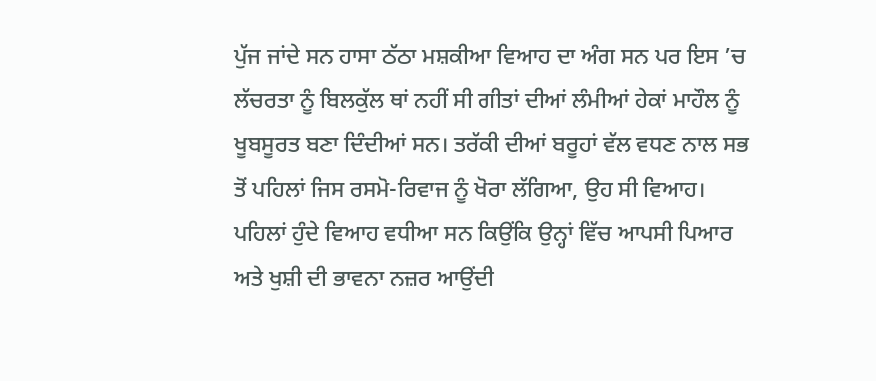ਪੁੱਜ ਜਾਂਦੇ ਸਨ ਹਾਸਾ ਠੱਠਾ ਮਸ਼ਕੀਆ ਵਿਆਹ ਦਾ ਅੰਗ ਸਨ ਪਰ ਇਸ ’ਚ ਲੱਚਰਤਾ ਨੂੰ ਬਿਲਕੁੱਲ ਥਾਂ ਨਹੀਂ ਸੀ ਗੀਤਾਂ ਦੀਆਂ ਲੰਮੀਆਂ ਹੇਕਾਂ ਮਾਹੌਲ ਨੂੰ ਖੂਬਸੂਰਤ ਬਣਾ ਦਿੰਦੀਆਂ ਸਨ। ਤਰੱਕੀ ਦੀਆਂ ਬਰੂਹਾਂ ਵੱਲ ਵਧਣ ਨਾਲ ਸਭ ਤੋਂ ਪਹਿਲਾਂ ਜਿਸ ਰਸਮੋ-ਰਿਵਾਜ ਨੂੰ ਖੋਰਾ ਲੱਗਿਆ, ਉਹ ਸੀ ਵਿਆਹ।
ਪਹਿਲਾਂ ਹੁੰਦੇ ਵਿਆਹ ਵਧੀਆ ਸਨ ਕਿਉਂਕਿ ਉਨ੍ਹਾਂ ਵਿੱਚ ਆਪਸੀ ਪਿਆਰ ਅਤੇ ਖੁਸ਼ੀ ਦੀ ਭਾਵਨਾ ਨਜ਼ਰ ਆਉਂਦੀ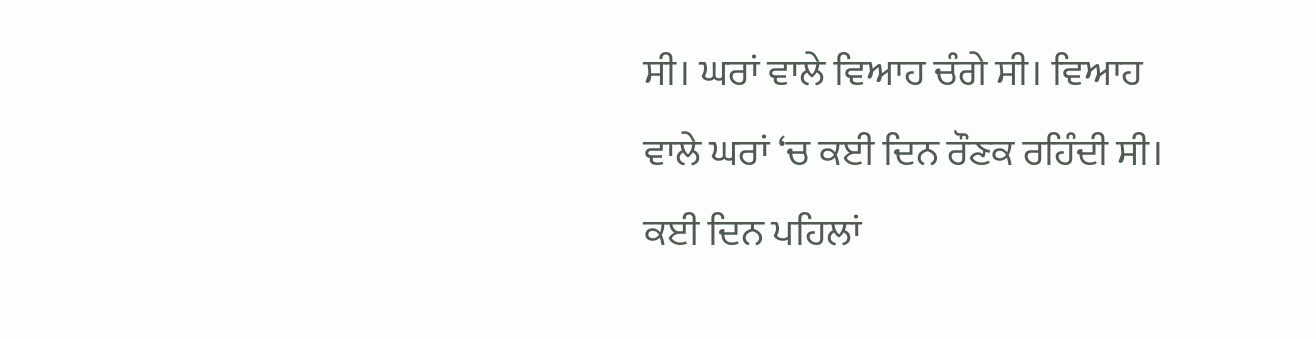ਸੀ। ਘਰਾਂ ਵਾਲੇ ਵਿਆਹ ਚੰਗੇ ਸੀ। ਵਿਆਹ ਵਾਲੇ ਘਰਾਂ ‘ਚ ਕਈ ਦਿਨ ਰੌਣਕ ਰਹਿੰਦੀ ਸੀ। ਕਈ ਦਿਨ ਪਹਿਲਾਂ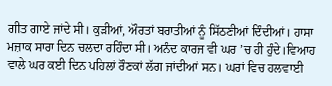ਗੀਤ ਗਾਏ ਜਾਂਦੇ ਸੀ। ਕੁੜੀਆਂ, ਔਰਤਾਂ ਬਰਾਤੀਆਂ ਨੂੰ ਸਿੱਠਣੀਆਂ ਦਿੰਦੀਆਂ। ਹਾਸਾ ਮਜ਼ਾਕ ਸਾਰਾ ਦਿਨ ਚਲਦਾ ਰਹਿੰਦਾ ਸੀ। ਅਨੰਦ ਕਾਰਜ ਵੀ ਘਰ ’ਚ ਹੀ ਹੁੰਦੇ।ਵਿਆਹ ਵਾਲੇ ਘਰ ਕਈ ਦਿਨ ਪਹਿਲਾਂ ਰੌਣਕਾਂ ਲੱਗ ਜਾਂਦੀਆਂ ਸਨ। ਘਰਾਂ ਵਿਚ ਹਲਵਾਈ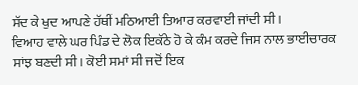ਸੱਦ ਕੇ ਖੁਦ ਆਪਣੇ ਹੱਥੀਂ ਮਠਿਆਈ ਤਿਆਰ ਕਰਵਾਈ ਜਾਂਦੀ ਸੀ।
ਵਿਆਹ ਵਾਲੇ ਘਰ ਪਿੰਡ ਦੇ ਲੋਕ ਇਕੱਠੇ ਹੋ ਕੇ ਕੰਮ ਕਰਦੇ ਜਿਸ ਨਾਲ ਭਾਈਚਾਰਕ ਸਾਂਝ ਬਣਦੀ ਸੀ। ਕੋਈ ਸਮਾਂ ਸੀ ਜਦੋਂ ਇਕ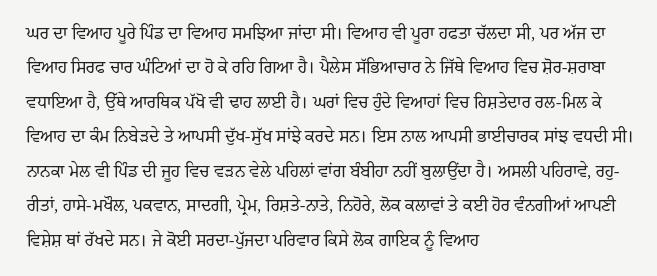ਘਰ ਦਾ ਵਿਆਹ ਪੂਰੇ ਪਿੰਡ ਦਾ ਵਿਆਹ ਸਮਝਿਆ ਜਾਂਦਾ ਸੀ। ਵਿਆਹ ਵੀ ਪੂਰਾ ਹਫਤਾ ਚੱਲਦਾ ਸੀ, ਪਰ ਅੱਜ ਦਾ ਵਿਆਹ ਸਿਰਫ ਚਾਰ ਘੰਟਿਆਂ ਦਾ ਹੋ ਕੇ ਰਹਿ ਗਿਆ ਹੈ। ਪੈਲੇਸ ਸੱਭਿਆਚਾਰ ਨੇ ਜਿੱਥੇ ਵਿਆਹ ਵਿਚ ਸ਼ੋਰ-ਸ਼ਰਾਬਾ ਵਧਾਇਆ ਹੈ, ਉੱਥੇ ਆਰਥਿਕ ਪੱਖੋ ਵੀ ਢਾਹ ਲਾਈ ਹੈ। ਘਰਾਂ ਵਿਚ ਹੁੰਦੇ ਵਿਆਹਾਂ ਵਿਚ ਰਿਸ਼ਤੇਦਾਰ ਰਲ-ਮਿਲ ਕੇ ਵਿਆਹ ਦਾ ਕੰਮ ਨਿਬੇੜਦੇ ਤੇ ਆਪਸੀ ਦੁੱਖ-ਸੁੱਖ ਸਾਂਝੇ ਕਰਦੇ ਸਨ। ਇਸ ਨਾਲ ਆਪਸੀ ਭਾਈਚਾਰਕ ਸਾਂਝ ਵਧਦੀ ਸੀ।
ਨਾਨਕਾ ਮੇਲ ਵੀ ਪਿੰਡ ਦੀ ਜੂਹ ਵਿਚ ਵੜਨ ਵੇਲੇ ਪਹਿਲਾਂ ਵਾਂਗ ਬੰਬੀਹਾ ਨਹੀਂ ਬੁਲਾਉਂਦਾ ਹੈ। ਅਸਲੀ ਪਹਿਰਾਵੇ, ਰਹੁ-ਰੀਤਾਂ, ਹਾਸੇ-ਮਖੌਲ, ਪਕਵਾਨ, ਸਾਦਗੀ, ਪ੍ਰੇਮ, ਰਿਸ਼ਤੇ-ਨਾਤੇ, ਨਿਹੋਰੇ, ਲੋਕ ਕਲਾਵਾਂ ਤੇ ਕਈ ਹੋਰ ਵੰਨਗੀਆਂ ਆਪਣੀ ਵਿਸ਼ੇਸ਼ ਥਾਂ ਰੱਖਦੇ ਸਨ। ਜੇ ਕੋਈ ਸਰਦਾ-ਪੁੱਜਦਾ ਪਰਿਵਾਰ ਕਿਸੇ ਲੋਕ ਗਾਇਕ ਨੂੰ ਵਿਆਹ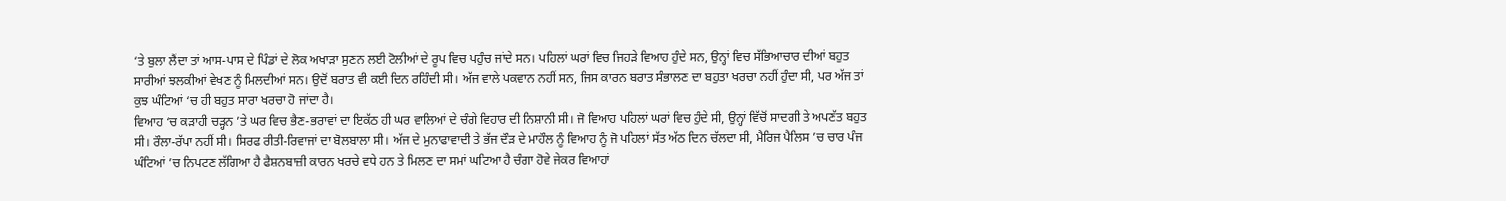‘ਤੇ ਬੁਲਾ ਲੈਂਦਾ ਤਾਂ ਆਸ-ਪਾਸ ਦੇ ਪਿੰਡਾਂ ਦੇ ਲੋਕ ਅਖਾੜਾ ਸੁਣਨ ਲਈ ਟੋਲੀਆਂ ਦੇ ਰੂਪ ਵਿਚ ਪਹੁੰਚ ਜਾਂਦੇ ਸਨ। ਪਹਿਲਾਂ ਘਰਾਂ ਵਿਚ ਜਿਹੜੇ ਵਿਆਹ ਹੁੰਦੇ ਸਨ, ਉਨ੍ਹਾਂ ਵਿਚ ਸੱਭਿਆਚਾਰ ਦੀਆਂ ਬਹੁਤ ਸਾਰੀਆਂ ਝਲਕੀਆਂ ਵੇਖਣ ਨੂੰ ਮਿਲਦੀਆਂ ਸਨ। ਉਦੋਂ ਬਰਾਤ ਵੀ ਕਈ ਦਿਨ ਰਹਿੰਦੀ ਸੀ। ਅੱਜ ਵਾਲੇ ਪਕਵਾਨ ਨਹੀਂ ਸਨ, ਜਿਸ ਕਾਰਨ ਬਰਾਤ ਸੰਭਾਲਣ ਦਾ ਬਹੁਤਾ ਖਰਚਾ ਨਹੀਂ ਹੁੰਦਾ ਸੀ, ਪਰ ਅੱਜ ਤਾਂ ਕੁਝ ਘੰਟਿਆਂ ‘ਚ ਹੀ ਬਹੁਤ ਸਾਰਾ ਖਰਚਾ ਹੋ ਜਾਂਦਾ ਹੈ।
ਵਿਆਹ ‘ਚ ਕੜਾਹੀ ਚੜ੍ਹਨ ’ਤੇ ਘਰ ਵਿਚ ਭੈਣ-ਭਰਾਵਾਂ ਦਾ ਇਕੱਠ ਹੀ ਘਰ ਵਾਲਿਆਂ ਦੇ ਚੰਗੇ ਵਿਹਾਰ ਦੀ ਨਿਸ਼ਾਨੀ ਸੀ। ਜੋ ਵਿਆਹ ਪਹਿਲਾਂ ਘਰਾਂ ਵਿਚ ਹੁੰਦੇ ਸੀ, ਉਨ੍ਹਾਂ ਵਿੱਚੋਂ ਸਾਦਗੀ ਤੇ ਅਪਣੱਤ ਬਹੁਤ ਸੀ। ਰੌਲਾ-ਰੱਪਾ ਨਹੀਂ ਸੀ। ਸਿਰਫ ਰੀਤੀ-ਰਿਵਾਜਾਂ ਦਾ ਬੋਲਬਾਲਾ ਸੀ। ਅੱਜ ਦੇ ਮੁਨਾਫਾਵਾਦੀ ਤੇ ਭੱਜ ਦੌੜ ਦੇ ਮਾਹੌਲ ਨੂੰ ਵਿਆਹ ਨੂੰ ਜੋ ਪਹਿਲਾਂ ਸੱਤ ਅੱਠ ਦਿਨ ਚੱਲਦਾ ਸੀ, ਮੈਰਿਜ ਪੈਲਿਸ ’ਚ ਚਾਰ ਪੰਜ ਘੰਟਿਆਂ ’ਚ ਨਿਪਟਣ ਲੱਗਿਆ ਹੈ ਫੈਸ਼ਨਬਾਜ਼ੀ ਕਾਰਨ ਖਰਚੇ ਵਧੇ ਹਨ ਤੇ ਮਿਲਣ ਦਾ ਸਮਾਂ ਘਟਿਆ ਹੈ ਚੰਗਾ ਹੋਵੇ ਜੇਕਰ ਵਿਆਹਾਂ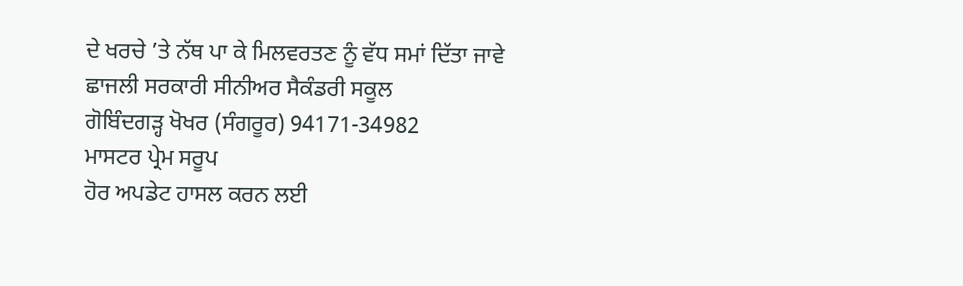ਦੇ ਖਰਚੇ ’ਤੇ ਨੱਥ ਪਾ ਕੇ ਮਿਲਵਰਤਣ ਨੂੰ ਵੱਧ ਸਮਾਂ ਦਿੱਤਾ ਜਾਵੇ
ਛਾਜਲੀ ਸਰਕਾਰੀ ਸੀਨੀਅਰ ਸੈਕੰਡਰੀ ਸਕੂਲ
ਗੋਬਿੰਦਗੜ੍ਹ ਖੋਖਰ (ਸੰਗਰੂਰ) 94171-34982
ਮਾਸਟਰ ਪ੍ਰੇਮ ਸਰੂਪ
ਹੋਰ ਅਪਡੇਟ ਹਾਸਲ ਕਰਨ ਲਈ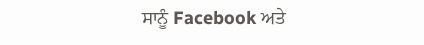ਸਾਨੂੰ Facebook ਅਤੇ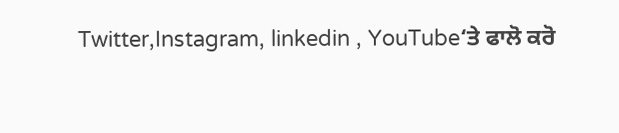Twitter,Instagram, linkedin , YouTube‘ਤੇ ਫਾਲੋ ਕਰੋ